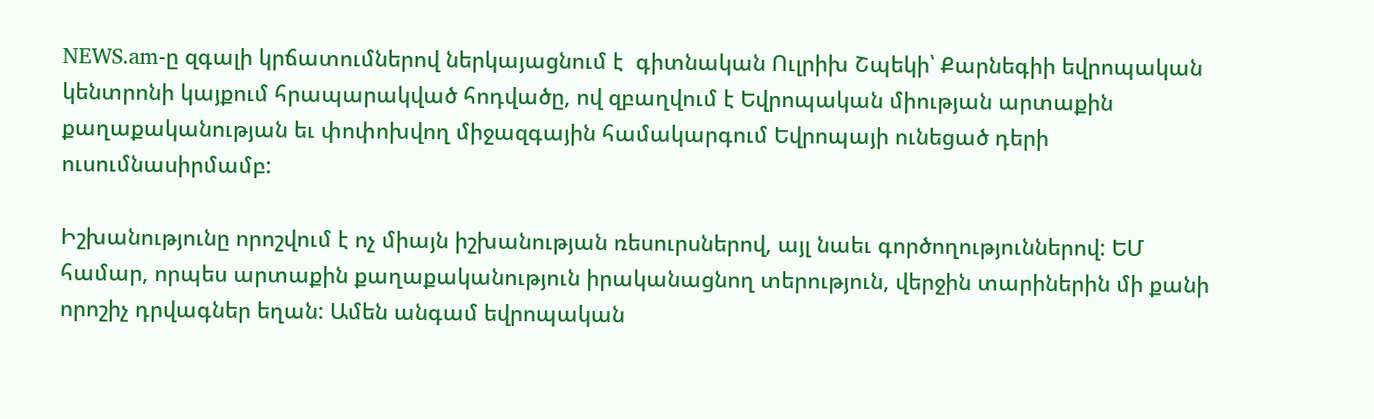NEWS.am-ը զգալի կրճատումներով ներկայացնում է  գիտնական Ուլրիխ Շպեկի՝ Քարնեգիի եվրոպական կենտրոնի կայքում հրապարակված հոդվածը, ով զբաղվում է Եվրոպական միության արտաքին քաղաքականության եւ փոփոխվող միջազգային համակարգում Եվրոպայի ունեցած դերի ուսումնասիրմամբ:

Իշխանությունը որոշվում է ոչ միայն իշխանության ռեսուրսներով, այլ նաեւ գործողություններով: ԵՄ համար, որպես արտաքին քաղաքականություն իրականացնող տերություն, վերջին տարիներին մի քանի որոշիչ դրվագներ եղան: Ամեն անգամ եվրոպական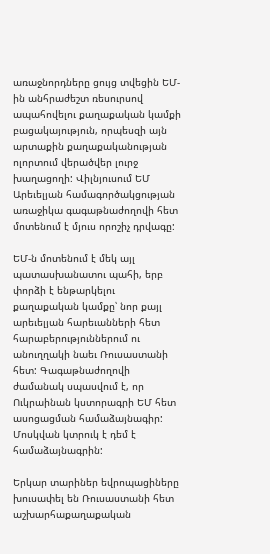առաջնորդները ցույց տվեցին ԵՄ-ին անհրաժեշտ ռեսուրսով ապահովելու քաղաքական կամքի բացակայություն, որպեսզի այն արտաքին քաղաքականության ոլորտում վերածվեր լուրջ խաղացողի: Վիլնյուսում ԵՄ Արեւելյան համագործակցության առաջիկա գագաթնաժողովի հետ մոտենում է մյուս որոշիչ դրվագը:

ԵՄ-ն մոտենում է մեկ այլ պատասխանատու պահի, երբ փորձի է ենթարկելու քաղաքական կամքը՝ նոր քայլ արեւելյան հարեւանների հետ հարաբերություններում ու անուղղակի նաեւ Ռուսաստանի հետ: Գագաթնաժողովի ժամանակ սպասվում է, որ Ուկրաինան կստորագրի ԵՄ հետ ասոցացման համաձայնագիր: Մոսկվան կտրուկ է դեմ է համաձայնագրին:

Երկար տարիներ եվրոպացիները խուսափել են Ռուսաստանի հետ աշխարհաքաղաքական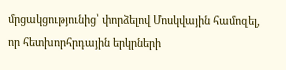մրցակցությունից՝ փորձելով Մոսկվային համոզել, որ հետխորհրդային երկրների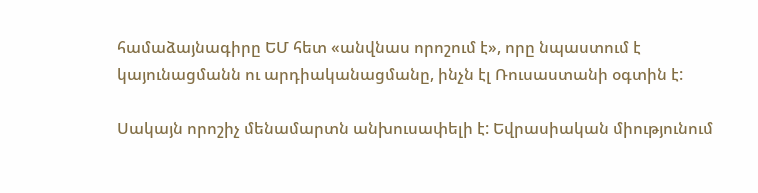համաձայնագիրը ԵՄ հետ «անվնաս որոշում է», որը նպաստում է կայունացմանն ու արդիականացմանը, ինչն էլ Ռուսաստանի օգտին է:

Սակայն որոշիչ մենամարտն անխուսափելի է: Եվրասիական միությունում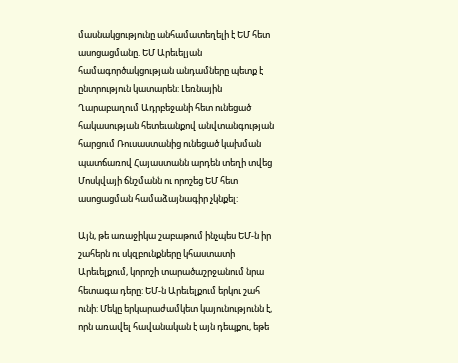մասնակցությունը անհամատեղելի է ԵՄ հետ ասոցացմանը. ԵՄ Արեւելյան համագործակցության անդամները պետք է ընտրություն կատարեն: Լեռնային Ղարաբաղում Ադրբեջանի հետ ունեցած հակասության հետեւանքով անվտանգության հարցում Ռուսաստանից ունեցած կախման պատճառով Հայաստանն արդեն տեղի տվեց Մոսկվայի ճնշմանն ու որոշեց ԵՄ հետ ասոցացման համաձայնագիր չկնքել:

Այն, թե առաջիկա շաբաթում ինչպես ԵՄ-ն իր շահերն ու սկզբունքները կհաստատի Արեւելքում, կորոշի տարածաշրջանում նրա հետագա դերը: ԵՄ-ն Արեւելքում երկու շահ ունի: Մեկը երկարաժամկետ կայունությունն է, որն առավել հավանական է այն դեպքու, եթե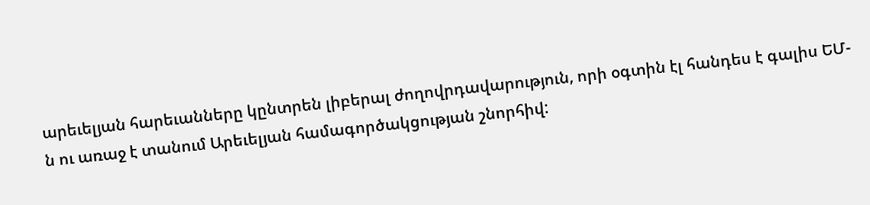արեւելյան հարեւանները կընտրեն լիբերալ ժողովրդավարություն, որի օգտին էլ հանդես է գալիս ԵՄ-ն ու առաջ է տանում Արեւելյան համագործակցության շնորհիվ: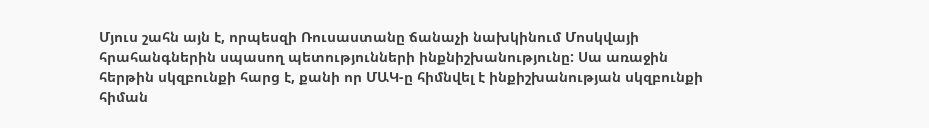Մյուս շահն այն է, որպեսզի Ռուսաստանը ճանաչի նախկինում Մոսկվայի հրահանգներին սպասող պետությունների ինքնիշխանությունը: Սա առաջին հերթին սկզբունքի հարց է, քանի որ ՄԱԿ-ը հիմնվել է ինքիշխանության սկզբունքի հիման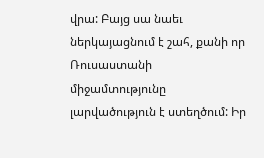վրա: Բայց սա նաեւ ներկայացնում է շահ, քանի որ Ռուսաստանի միջամտությունը լարվածություն է ստեղծում: Իր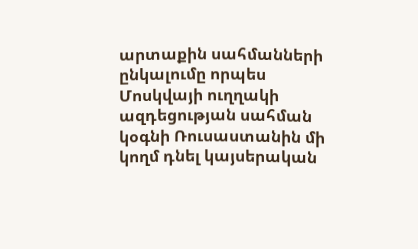արտաքին սահմանների ընկալումը որպես Մոսկվայի ուղղակի ազդեցության սահման կօգնի Ռուսաստանին մի կողմ դնել կայսերական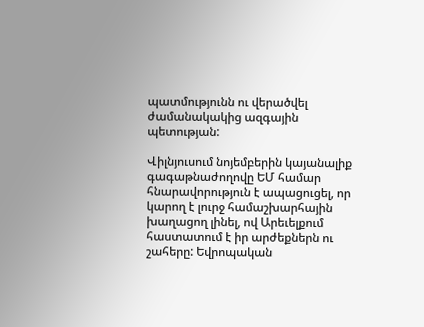պատմությունն ու վերածվել ժամանակակից ազգային պետության:

Վիլնյուսում նոյեմբերին կայանալիք գագաթնաժողովը ԵՄ համար հնարավորություն է ապացուցել, որ կարող է լուրջ համաշխարհային խաղացող լինել, ով Արեւելքում հաստատում է իր արժեքներն ու շահերը: Եվրոպական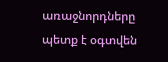առաջնորդները պետք է օգտվեն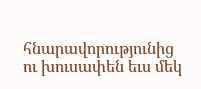հնարավորությունից ու խուսափեն եւս մեկ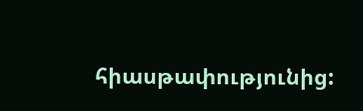հիասթափությունից: